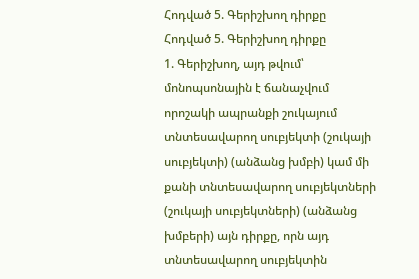Հոդված 5. Գերիշխող դիրքը
Հոդված 5. Գերիշխող դիրքը
1. Գերիշխող, այդ թվում՝ մոնոպսոնային է ճանաչվում որոշակի ապրանքի շուկայում տնտեսավարող սուբյեկտի (շուկայի սուբյեկտի) (անձանց խմբի) կամ մի քանի տնտեսավարող սուբյեկտների (շուկայի սուբյեկտների) (անձանց խմբերի) այն դիրքը, որն այդ տնտեսավարող սուբյեկտին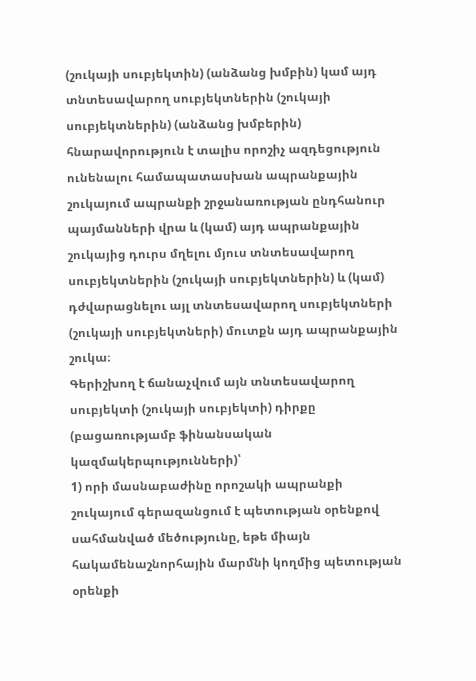(շուկայի սուբյեկտին) (անձանց խմբին) կամ այդ տնտեսավարող սուբյեկտներին (շուկայի սուբյեկտներին) (անձանց խմբերին) հնարավորություն է տալիս որոշիչ ազդեցություն ունենալու համապատասխան ապրանքային շուկայում ապրանքի շրջանառության ընդհանուր պայմանների վրա և (կամ) այդ ապրանքային շուկայից դուրս մղելու մյուս տնտեսավարող սուբյեկտներին (շուկայի սուբյեկտներին) և (կամ) դժվարացնելու այլ տնտեսավարող սուբյեկտների (շուկայի սուբյեկտների) մուտքն այդ ապրանքային շուկա։
Գերիշխող է ճանաչվում այն տնտեսավարող սուբյեկտի (շուկայի սուբյեկտի) դիրքը (բացառությամբ ֆինանսական կազմակերպությունների)՝
1) որի մասնաբաժինը որոշակի ապրանքի շուկայում գերազանցում է պետության օրենքով սահմանված մեծությունը, եթե միայն հակամենաշնորհային մարմնի կողմից պետության օրենքի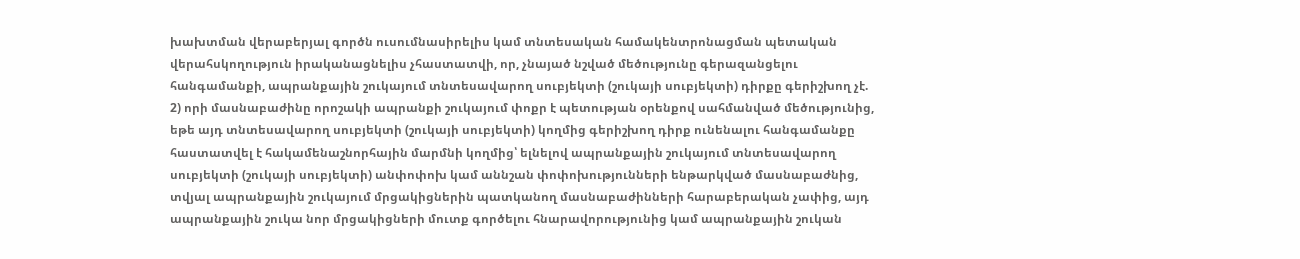խախտման վերաբերյալ գործն ուսումնասիրելիս կամ տնտեսական համակենտրոնացման պետական վերահսկողություն իրականացնելիս չհաստատվի, որ, չնայած նշված մեծությունը գերազանցելու հանգամանքի, ապրանքային շուկայում տնտեսավարող սուբյեկտի (շուկայի սուբյեկտի) դիրքը գերիշխող չէ.
2) որի մասնաբաժինը որոշակի ապրանքի շուկայում փոքր է պետության օրենքով սահմանված մեծությունից, եթե այդ տնտեսավարող սուբյեկտի (շուկայի սուբյեկտի) կողմից գերիշխող դիրք ունենալու հանգամանքը հաստատվել է հակամենաշնորհային մարմնի կողմից՝ ելնելով ապրանքային շուկայում տնտեսավարող սուբյեկտի (շուկայի սուբյեկտի) անփոփոխ կամ աննշան փոփոխությունների ենթարկված մասնաբաժնից, տվյալ ապրանքային շուկայում մրցակիցներին պատկանող մասնաբաժինների հարաբերական չափից, այդ ապրանքային շուկա նոր մրցակիցների մուտք գործելու հնարավորությունից կամ ապրանքային շուկան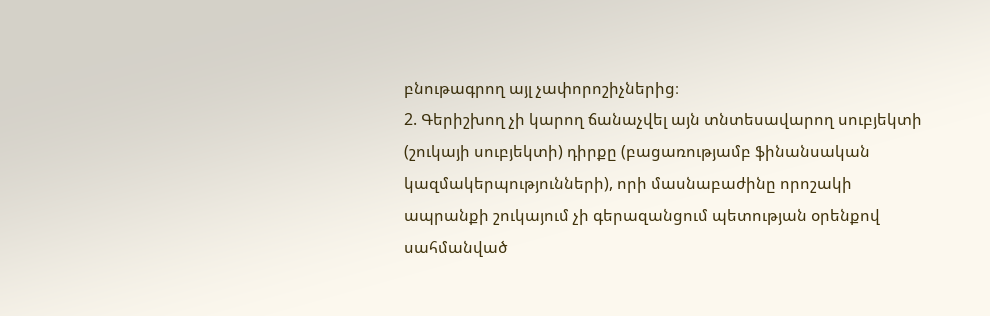բնութագրող այլ չափորոշիչներից։
2. Գերիշխող չի կարող ճանաչվել այն տնտեսավարող սուբյեկտի (շուկայի սուբյեկտի) դիրքը (բացառությամբ ֆինանսական կազմակերպությունների), որի մասնաբաժինը որոշակի ապրանքի շուկայում չի գերազանցում պետության օրենքով սահմանված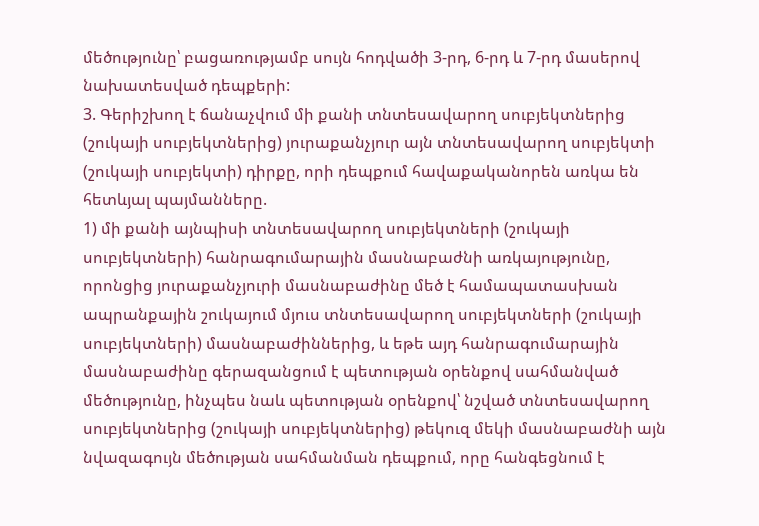մեծությունը՝ բացառությամբ սույն հոդվածի 3-րդ, 6-րդ և 7-րդ մասերով նախատեսված դեպքերի:
3. Գերիշխող է ճանաչվում մի քանի տնտեսավարող սուբյեկտներից (շուկայի սուբյեկտներից) յուրաքանչյուր այն տնտեսավարող սուբյեկտի (շուկայի սուբյեկտի) դիրքը, որի դեպքում հավաքականորեն առկա են հետևյալ պայմանները.
1) մի քանի այնպիսի տնտեսավարող սուբյեկտների (շուկայի սուբյեկտների) հանրագումարային մասնաբաժնի առկայությունը, որոնցից յուրաքանչյուրի մասնաբաժինը մեծ է համապատասխան ապրանքային շուկայում մյուս տնտեսավարող սուբյեկտների (շուկայի սուբյեկտների) մասնաբաժիններից, և եթե այդ հանրագումարային մասնաբաժինը գերազանցում է պետության օրենքով սահմանված մեծությունը, ինչպես նաև պետության օրենքով՝ նշված տնտեսավարող սուբյեկտներից (շուկայի սուբյեկտներից) թեկուզ մեկի մասնաբաժնի այն նվազագույն մեծության սահմանման դեպքում, որը հանգեցնում է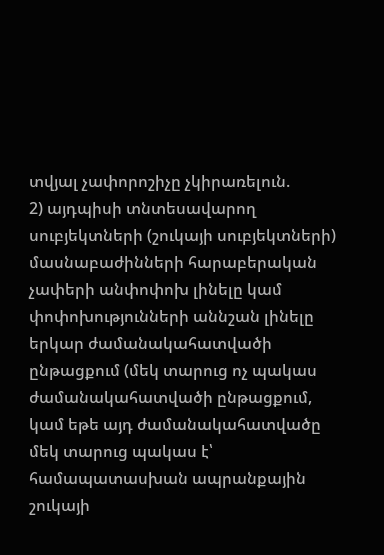տվյալ չափորոշիչը չկիրառելուն.
2) այդպիսի տնտեսավարող սուբյեկտների (շուկայի սուբյեկտների) մասնաբաժինների հարաբերական չափերի անփոփոխ լինելը կամ փոփոխությունների աննշան լինելը երկար ժամանակահատվածի ընթացքում (մեկ տարուց ոչ պակաս ժամանակահատվածի ընթացքում, կամ եթե այդ ժամանակահատվածը մեկ տարուց պակաս է՝ համապատասխան ապրանքային շուկայի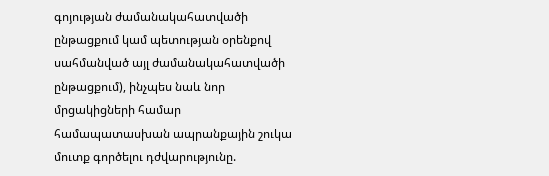գոյության ժամանակահատվածի ընթացքում կամ պետության օրենքով սահմանված այլ ժամանակահատվածի ընթացքում), ինչպես նաև նոր մրցակիցների համար համապատասխան ապրանքային շուկա մուտք գործելու դժվարությունը.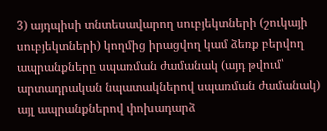3) այդպիսի տնտեսավարող սուբյեկտների (շուկայի սուբյեկտների) կողմից իրացվող կամ ձեռք բերվող ապրանքները սպառման ժամանակ (այդ թվում՝ արտադրական նպատակներով սպառման ժամանակ) այլ ապրանքներով փոխադարձ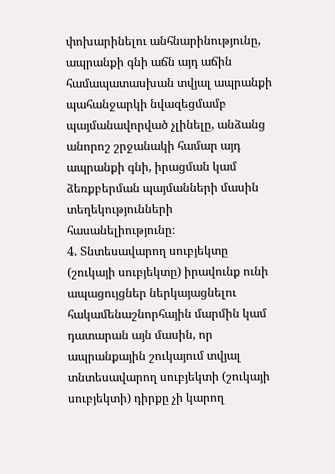փոխարինելու անհնարինությունը, ապրանքի գնի աճն այդ աճին համապատասխան տվյալ ապրանքի պահանջարկի նվազեցմամբ պայմանավորված չլինելը, անձանց անորոշ շրջանակի համար այդ ապրանքի գնի, իրացման կամ ձեռքբերման պայմանների մասին տեղեկությունների հասանելիությունը։
4. Տնտեսավարող սուբյեկտը (շուկայի սուբյեկտը) իրավունք ունի ապացույցներ ներկայացնելու հակամենաշնորհային մարմին կամ դատարան այն մասին, որ ապրանքային շուկայում տվյալ տնտեսավարող սուբյեկտի (շուկայի սուբյեկտի) դիրքը չի կարող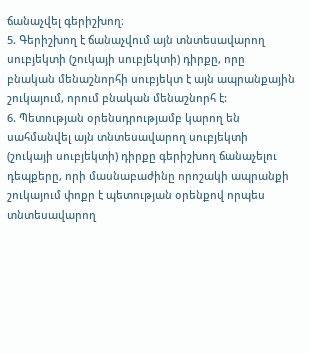ճանաչվել գերիշխող։
5. Գերիշխող է ճանաչվում այն տնտեսավարող սուբյեկտի (շուկայի սուբյեկտի) դիրքը, որը բնական մենաշնորհի սուբյեկտ է այն ապրանքային շուկայում, որում բնական մենաշնորհ է:
6. Պետության օրենսդրությամբ կարող են սահմանվել այն տնտեսավարող սուբյեկտի (շուկայի սուբյեկտի) դիրքը գերիշխող ճանաչելու դեպքերը, որի մասնաբաժինը որոշակի ապրանքի շուկայում փոքր է պետության օրենքով որպես տնտեսավարող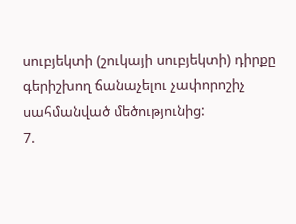սուբյեկտի (շուկայի սուբյեկտի) դիրքը գերիշխող ճանաչելու չափորոշիչ սահմանված մեծությունից:
7.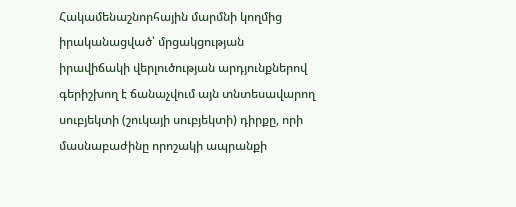Հակամենաշնորհային մարմնի կողմից իրականացված՝ մրցակցության իրավիճակի վերլուծության արդյունքներով գերիշխող է ճանաչվում այն տնտեսավարող սուբյեկտի (շուկայի սուբյեկտի) դիրքը, որի մասնաբաժինը որոշակի ապրանքի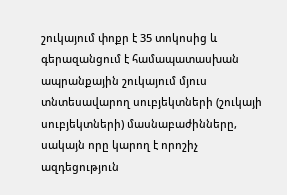շուկայում փոքր է 35 տոկոսից և գերազանցում է համապատասխան ապրանքային շուկայում մյուս տնտեսավարող սուբյեկտների (շուկայի սուբյեկտների) մասնաբաժինները, սակայն որը կարող է որոշիչ ազդեցություն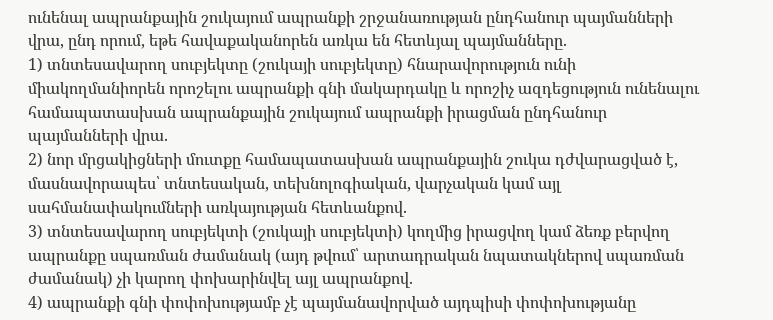ունենալ ապրանքային շուկայում ապրանքի շրջանառության ընդհանուր պայմանների վրա, ընդ որում, եթե հավաքականորեն առկա են հետևյալ պայմանները.
1) տնտեսավարող սուբյեկտը (շուկայի սուբյեկտը) հնարավորություն ունի միակողմանիորեն որոշելու ապրանքի գնի մակարդակը և որոշիչ ազդեցություն ունենալու համապատասխան ապրանքային շուկայում ապրանքի իրացման ընդհանուր պայմանների վրա.
2) նոր մրցակիցների մուտքը համապատասխան ապրանքային շուկա դժվարացված է, մասնավորապես՝ տնտեսական, տեխնոլոգիական, վարչական կամ այլ սահմանափակումների առկայության հետևանքով.
3) տնտեսավարող սուբյեկտի (շուկայի սուբյեկտի) կողմից իրացվող կամ ձեռք բերվող ապրանքը սպառման ժամանակ (այդ թվում՝ արտադրական նպատակներով սպառման ժամանակ) չի կարող փոխարինվել այլ ապրանքով.
4) ապրանքի գնի փոփոխությամբ չէ պայմանավորված այդպիսի փոփոխությանը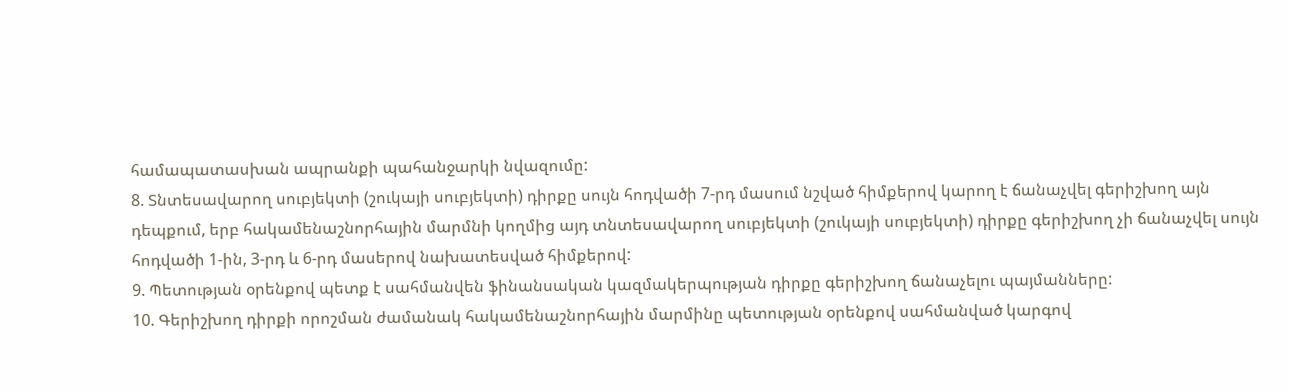համապատասխան ապրանքի պահանջարկի նվազումը:
8. Տնտեսավարող սուբյեկտի (շուկայի սուբյեկտի) դիրքը սույն հոդվածի 7-րդ մասում նշված հիմքերով կարող է ճանաչվել գերիշխող այն դեպքում, երբ հակամենաշնորհային մարմնի կողմից այդ տնտեսավարող սուբյեկտի (շուկայի սուբյեկտի) դիրքը գերիշխող չի ճանաչվել սույն հոդվածի 1-ին, 3-րդ և 6-րդ մասերով նախատեսված հիմքերով:
9. Պետության օրենքով պետք է սահմանվեն ֆինանսական կազմակերպության դիրքը գերիշխող ճանաչելու պայմանները:
10. Գերիշխող դիրքի որոշման ժամանակ հակամենաշնորհային մարմինը պետության օրենքով սահմանված կարգով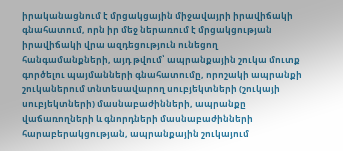իրականացնում է մրցակցային միջավայրի իրավիճակի գնահատում, որն իր մեջ ներառում է մրցակցության իրավիճակի վրա ազդեցություն ունեցող հանգամանքների, այդ թվում՝ ապրանքային շուկա մուտք գործելու պայմանների գնահատումը, որոշակի ապրանքի շուկաներում տնտեսավարող սուբյեկտների (շուկայի սուբյեկտների) մասնաբաժինների, ապրանքը վաճառողների և գնորդների մասնաբաժինների հարաբերակցության, ապրանքային շուկայում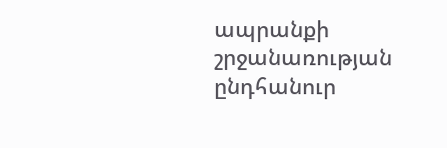ապրանքի շրջանառության ընդհանուր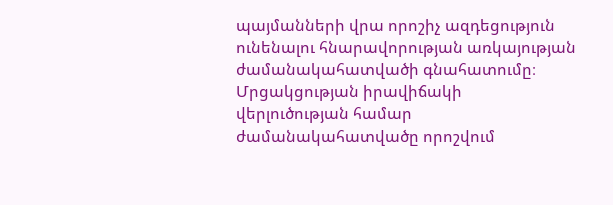պայմանների վրա որոշիչ ազդեցություն ունենալու հնարավորության առկայության ժամանակահատվածի գնահատումը։
Մրցակցության իրավիճակի վերլուծության համար ժամանակահատվածը որոշվում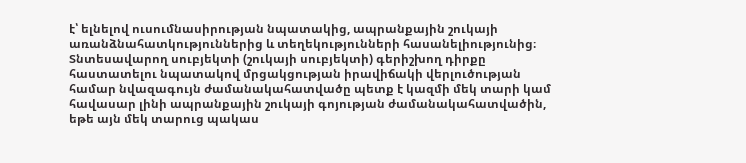է՝ ելնելով ուսումնասիրության նպատակից, ապրանքային շուկայի առանձնահատկություններից և տեղեկությունների հասանելիությունից։ Տնտեսավարող սուբյեկտի (շուկայի սուբյեկտի) գերիշխող դիրքը հաստատելու նպատակով մրցակցության իրավիճակի վերլուծության համար նվազագույն ժամանակահատվածը պետք է կազմի մեկ տարի կամ հավասար լինի ապրանքային շուկայի գոյության ժամանակահատվածին, եթե այն մեկ տարուց պակաս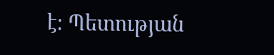է։ Պետության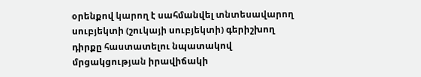օրենքով կարող է սահմանվել տնտեսավարող սուբյեկտի (շուկայի սուբյեկտի) գերիշխող դիրքը հաստատելու նպատակով մրցակցության իրավիճակի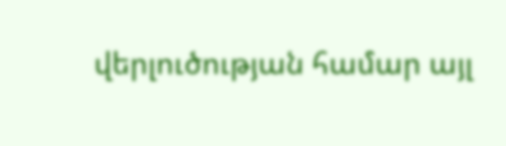վերլուծության համար այլ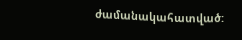ժամանակահատված: